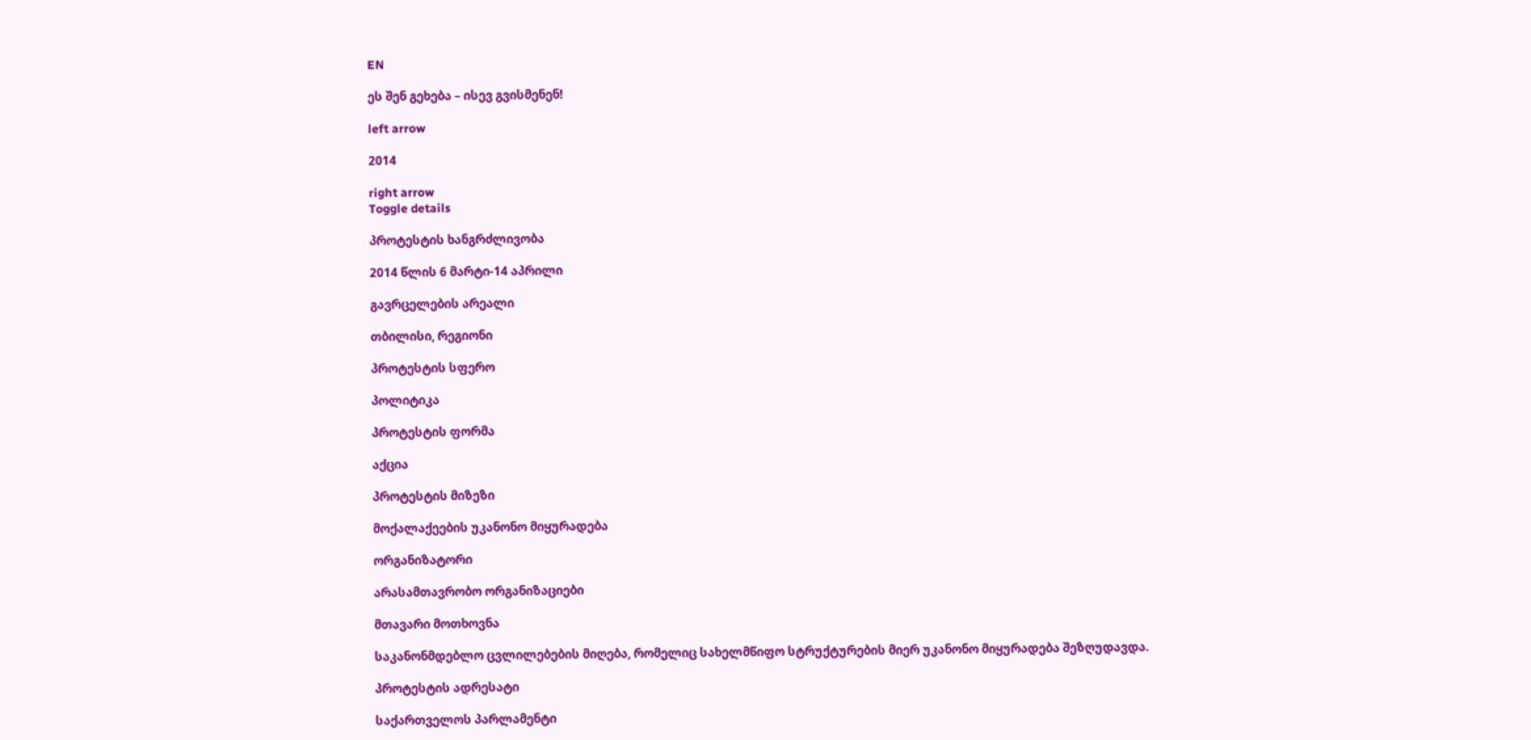EN

ეს შენ გეხება – ისევ გვისმენენ!

left arrow

2014

right arrow
Toggle details

პროტესტის ხანგრძლივობა

2014 წლის 6 მარტი-14 აპრილი

გავრცელების არეალი

თბილისი, რეგიონი

პროტესტის სფერო

პოლიტიკა

პროტესტის ფორმა

აქცია

პროტესტის მიზეზი

მოქალაქეების უკანონო მიყურადება

ორგანიზატორი

არასამთავრობო ორგანიზაციები

მთავარი მოთხოვნა

საკანონმდებლო ცვლილებების მიღება, რომელიც სახელმწიფო სტრუქტურების მიერ უკანონო მიყურადება შეზღუდავდა.

პროტესტის ადრესატი

საქართველოს პარლამენტი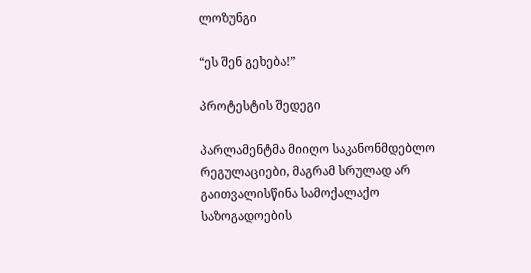ლოზუნგი

“ეს შენ გეხება!”

პროტესტის შედეგი

პარლამენტმა მიიღო საკანონმდებლო რეგულაციები, მაგრამ სრულად არ გაითვალისწინა სამოქალაქო საზოგადოების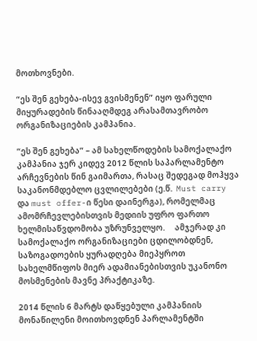მოთხოვნები.

“ეს შენ გეხება-ისევ გვისმენენ” იყო ფარული მიყურადების წინააღმდეგ არასამთავრობო ორგანიზაციების კამპანია.

“ეს შენ გეხება” – ამ სახელწოდების სამოქალაქო კამპანია ჯერ კიდევ 2012 წლის საპარლამენტო არჩევნების წინ გაიმართა, რასაც შედეგად მოჰყვა საკანონმდებლო ცვლილებები (ე.წ.  Must carry და must offer-ი წესი დაინერგა), რომელმაც ამომრჩევლებისთვის მედიის უფრო ფართო ხელმისაწვდომობა უზრუნველყო.     ამჯერად კი სამოქალაქო ორგანიზაციები ცდილობდნენ, საზოგადოების ყურადღება მიეპყროთ სახელმწიფოს მიერ ადამიანებისთვის უკანონო მოსმენების მავნე პრაქტიკაზე.

2014 წლის 6 მარტს დაწყებული კამპანიის მონაწილენი მოითხოვდნენ პარლამენტში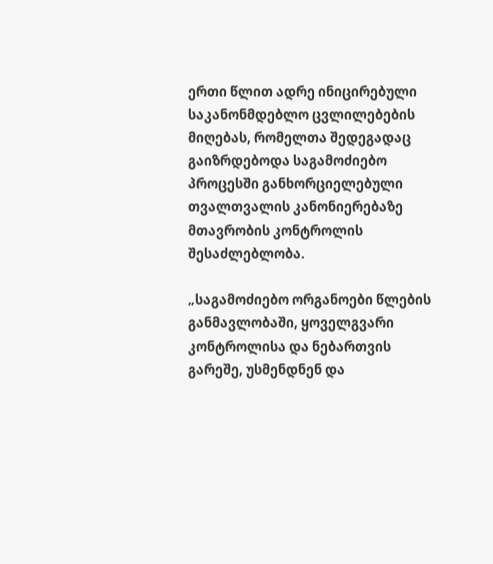ერთი წლით ადრე ინიცირებული საკანონმდებლო ცვლილებების მიღებას, რომელთა შედეგადაც გაიზრდებოდა საგამოძიებო პროცესში განხორციელებული თვალთვალის კანონიერებაზე მთავრობის კონტროლის შესაძლებლობა.

„საგამოძიებო ორგანოები წლების განმავლობაში, ყოველგვარი კონტროლისა და ნებართვის გარეშე, უსმენდნენ და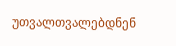უთვალთვალებდნენ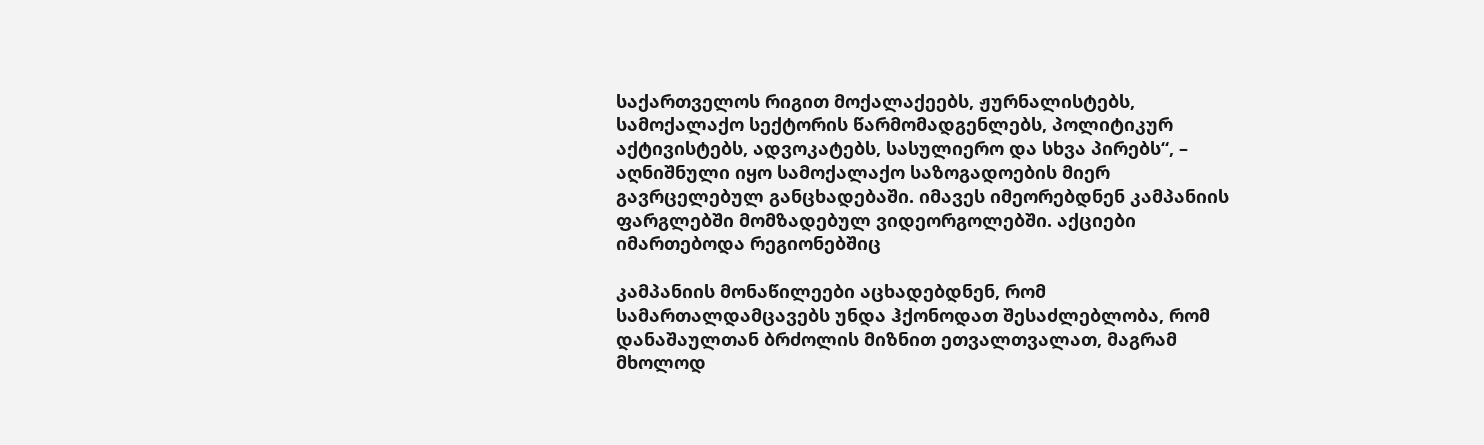საქართველოს რიგით მოქალაქეებს, ჟურნალისტებს, სამოქალაქო სექტორის წარმომადგენლებს, პოლიტიკურ აქტივისტებს, ადვოკატებს, სასულიერო და სხვა პირებს“, – აღნიშნული იყო სამოქალაქო საზოგადოების მიერ გავრცელებულ განცხადებაში. იმავეს იმეორებდნენ კამპანიის ფარგლებში მომზადებულ ვიდეორგოლებში. აქციები იმართებოდა რეგიონებშიც

კამპანიის მონაწილეები აცხადებდნენ, რომ სამართალდამცავებს უნდა ჰქონოდათ შესაძლებლობა, რომ დანაშაულთან ბრძოლის მიზნით ეთვალთვალათ, მაგრამ მხოლოდ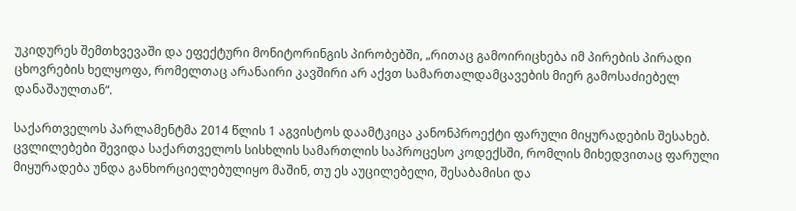უკიდურეს შემთხვევაში და ეფექტური მონიტორინგის პირობებში, „რითაც გამოირიცხება იმ პირების პირადი ცხოვრების ხელყოფა, რომელთაც არანაირი კავშირი არ აქვთ სამართალდამცავების მიერ გამოსაძიებელ დანაშაულთან“.

საქართველოს პარლამენტმა 2014 წლის 1 აგვისტოს დაამტკიცა კანონპროექტი ფარული მიყურადების შესახებ. ცვლილებები შევიდა საქართველოს სისხლის სამართლის საპროცესო კოდექსში, რომლის მიხედვითაც ფარული მიყურადება უნდა განხორციელებულიყო მაშინ, თუ ეს აუცილებელი, შესაბამისი და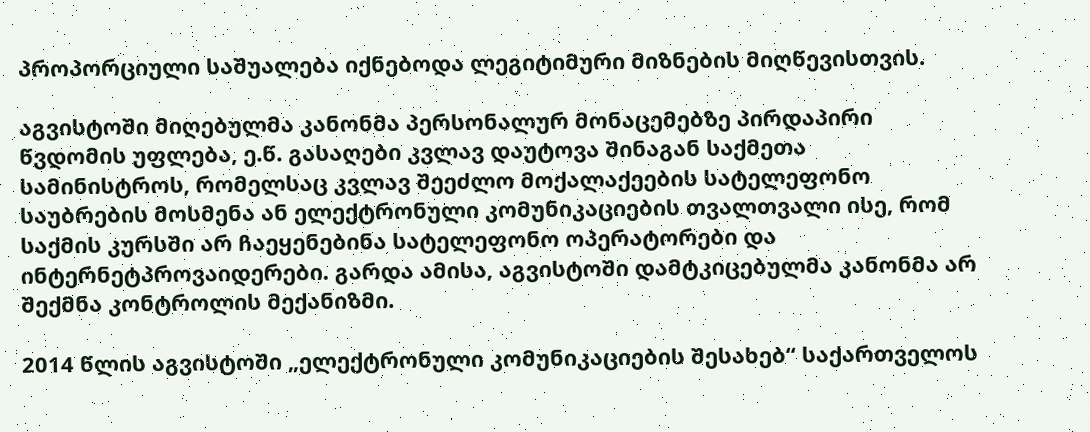პროპორციული საშუალება იქნებოდა ლეგიტიმური მიზნების მიღწევისთვის.

აგვისტოში მიღებულმა კანონმა პერსონალურ მონაცემებზე პირდაპირი წვდომის უფლება, ე.წ. გასაღები კვლავ დაუტოვა შინაგან საქმეთა სამინისტროს, რომელსაც კვლავ შეეძლო მოქალაქეების სატელეფონო საუბრების მოსმენა ან ელექტრონული კომუნიკაციების თვალთვალი ისე, რომ საქმის კურსში არ ჩაეყენებინა სატელეფონო ოპერატორები და ინტერნეტპროვაიდერები. გარდა ამისა, აგვისტოში დამტკიცებულმა კანონმა არ შექმნა კონტროლის მექანიზმი.

2014 წლის აგვისტოში „ელექტრონული კომუნიკაციების შესახებ“ საქართველოს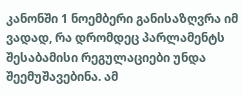კანონში 1 ნოემბერი განისაზღვრა იმ ვადად, რა დრომდეც პარლამენტს შესაბამისი რეგულაციები უნდა შეემუშავებინა. ამ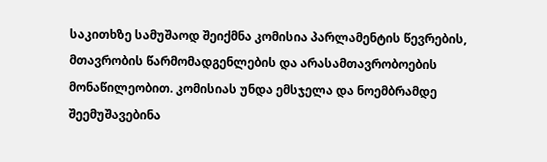საკითხზე სამუშაოდ შეიქმნა კომისია პარლამენტის წევრების, მთავრობის წარმომადგენლების და არასამთავრობოების მონაწილეობით. კომისიას უნდა ემსჯელა და ნოემბრამდე შეემუშავებინა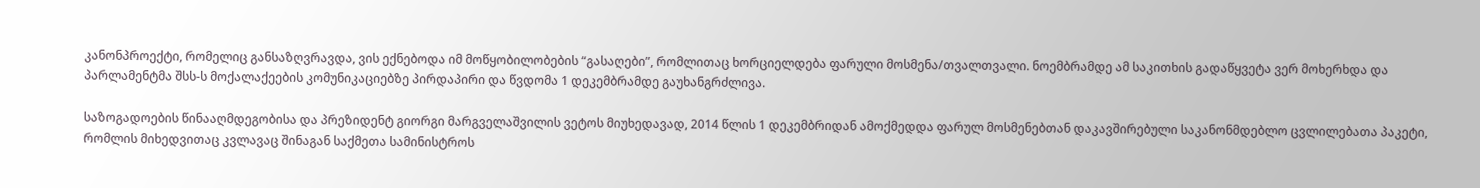კანონპროექტი, რომელიც განსაზღვრავდა, ვის ექნებოდა იმ მოწყობილობების “გასაღები”, რომლითაც ხორციელდება ფარული მოსმენა/თვალთვალი. ნოემბრამდე ამ საკითხის გადაწყვეტა ვერ მოხერხდა და პარლამენტმა შსს-ს მოქალაქეების კომუნიკაციებზე პირდაპირი და წვდომა 1 დეკემბრამდე გაუხანგრძლივა.

საზოგადოების წინააღმდეგობისა და პრეზიდენტ გიორგი მარგველაშვილის ვეტოს მიუხედავად, 2014 წლის 1 დეკემბრიდან ამოქმედდა ფარულ მოსმენებთან დაკავშირებული საკანონმდებლო ცვლილებათა პაკეტი, რომლის მიხედვითაც კვლავაც შინაგან საქმეთა სამინისტროს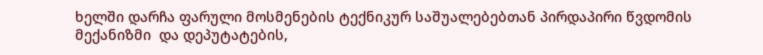ხელში დარჩა ფარული მოსმენების ტექნიკურ საშუალებებთან პირდაპირი წვდომის მექანიზმი  და დეპუტატების,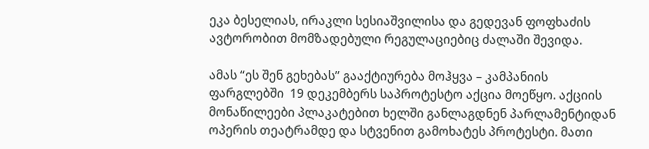ეკა ბესელიას, ირაკლი სესიაშვილისა და გედევან ფოფხაძის ავტორობით მომზადებული რეგულაციებიც ძალაში შევიდა.

ამას “ეს შენ გეხებას” გააქტიურება მოჰყვა – კამპანიის ფარგლებში  19 დეკემბერს საპროტესტო აქცია მოეწყო. აქციის მონაწილეები პლაკატებით ხელში განლაგდნენ პარლამენტიდან ოპერის თეატრამდე და სტვენით გამოხატეს პროტესტი. მათი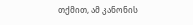თქმით, ამ კანონის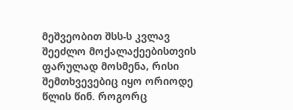მეშვეობით შსს-ს კვლავ შეეძლო მოქალაქეებისთვის ფარულად მოსმენა, რისი შემთხვევებიც იყო ორიოდე წლის წინ. როგორც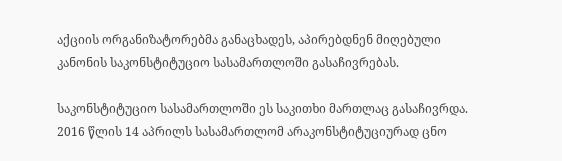აქციის ორგანიზატორებმა განაცხადეს, აპირებდნენ მიღებული კანონის საკონსტიტუციო სასამართლოში გასაჩივრებას.

საკონსტიტუციო სასამართლოში ეს საკითხი მართლაც გასაჩივრდა. 2016 წლის 14 აპრილს სასამართლომ არაკონსტიტუციურად ცნო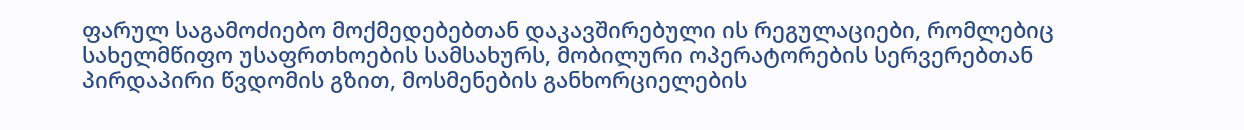ფარულ საგამოძიებო მოქმედებებთან დაკავშირებული ის რეგულაციები, რომლებიც სახელმწიფო უსაფრთხოების სამსახურს, მობილური ოპერატორების სერვერებთან პირდაპირი წვდომის გზით, მოსმენების განხორციელების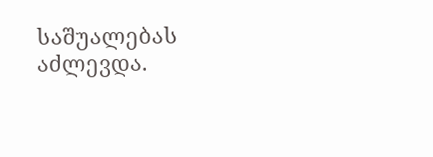საშუალებას აძლევდა.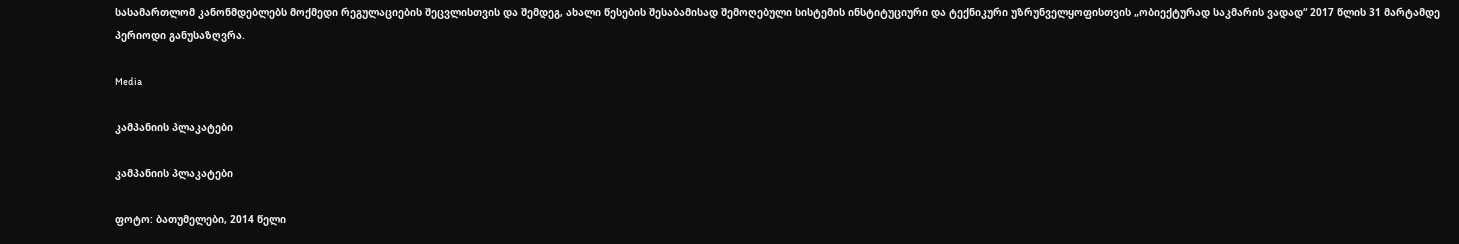სასამართლომ კანონმდებლებს მოქმედი რეგულაციების შეცვლისთვის და შემდეგ, ახალი წესების შესაბამისად შემოღებული სისტემის ინსტიტუციური და ტექნიკური უზრუნველყოფისთვის „ობიექტურად საკმარის ვადად“ 2017 წლის 31 მარტამდე პერიოდი განუსაზღვრა.

Media

კამპანიის პლაკატები

კამპანიის პლაკატები

ფოტო: ბათუმელები, 2014 წელი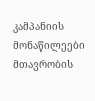კამპანიის მონაწილეები მთავრობის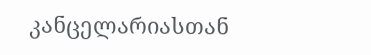კანცელარიასთან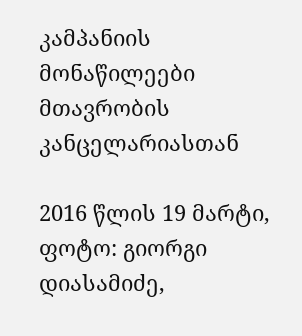კამპანიის მონაწილეები მთავრობის კანცელარიასთან

2016 წლის 19 მარტი, ფოტო: გიორგი დიასამიძე,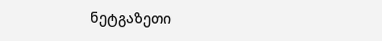ნეტგაზეთი